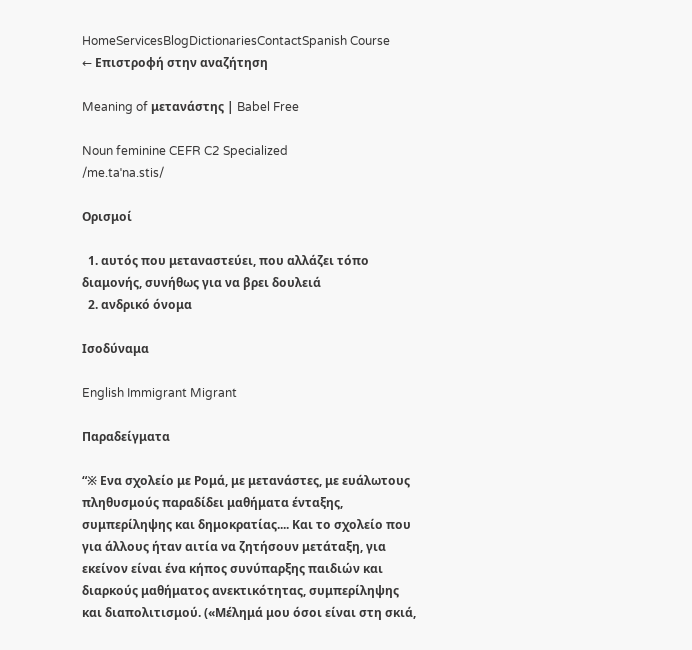HomeServicesBlogDictionariesContactSpanish Course
← Επιστροφή στην αναζήτηση

Meaning of μετανάστης | Babel Free

Noun feminine CEFR C2 Specialized
/me.taˈna.stis/

Ορισμοί

  1. αυτός που μεταναστεύει, που αλλάζει τόπο διαμονής, συνήθως για να βρει δουλειά
  2. ανδρικό όνομα

Ισοδύναμα

English Immigrant Migrant

Παραδείγματα

“※ Ενα σχολείο με Ρομά, με μετανάστες, με ευάλωτους πληθυσμούς παραδίδει μαθήματα ένταξης, συμπερίληψης και δημοκρατίας.... Και το σχολείο που για άλλους ήταν αιτία να ζητήσουν μετάταξη, για εκείνον είναι ένα κήπος συνύπαρξης παιδιών και διαρκούς μαθήματος ανεκτικότητας, συμπερίληψης και διαπολιτισμού. («Μέλημά μου όσοι είναι στη σκιά,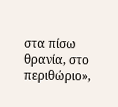στα πίσω θρανία, στο περιθώριο»,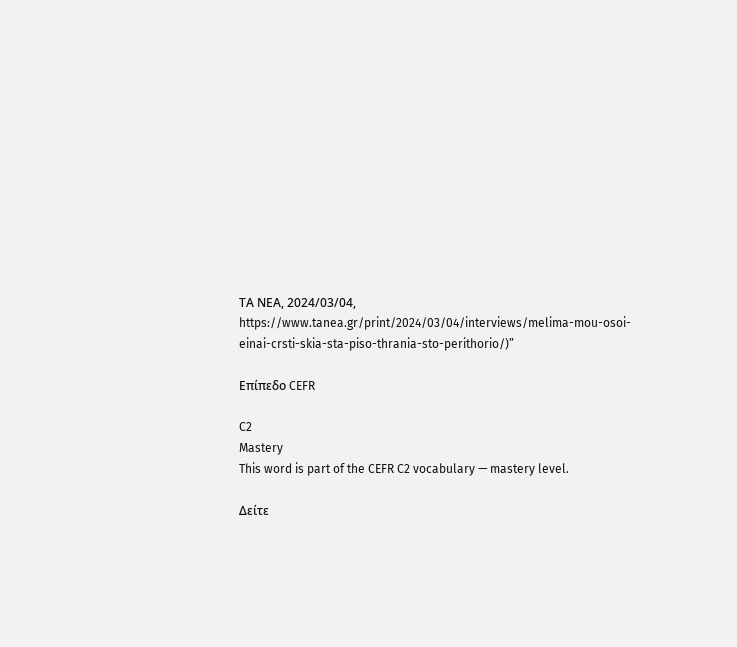ΤΑ ΝΕΑ, 2024/03/04, https://www.tanea.gr/print/2024/03/04/interviews/melima-mou-osoi-einai-crsti-skia-sta-piso-thrania-sto-perithorio/)”

Επίπεδο CEFR

C2
Mastery
This word is part of the CEFR C2 vocabulary — mastery level.

Δείτε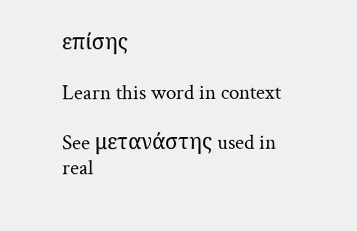επίσης

Learn this word in context

See μετανάστης used in real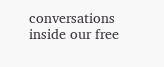conversations inside our free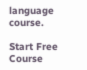language course.

Start Free Course